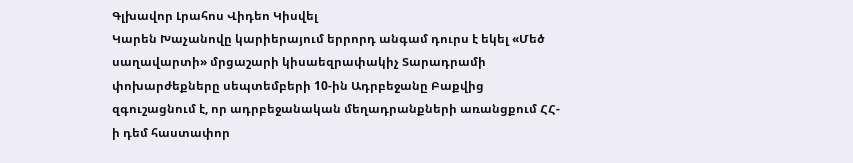Գլխավոր Լրահոս Վիդեո Կիսվել
Կարեն Խաչանովը կարիերայում երրորդ անգամ դուրս է եկել «Մեծ սաղավարտի» մրցաշարի կիսաեզրափակիչ Տարադրամի փոխարժեքները սեպտեմբերի 10-ին Ադրբեջանը Բաքվից զգուշացնում է, որ ադրբեջանական մեղադրանքների առանցքում ՀՀ-ի դեմ հաստափոր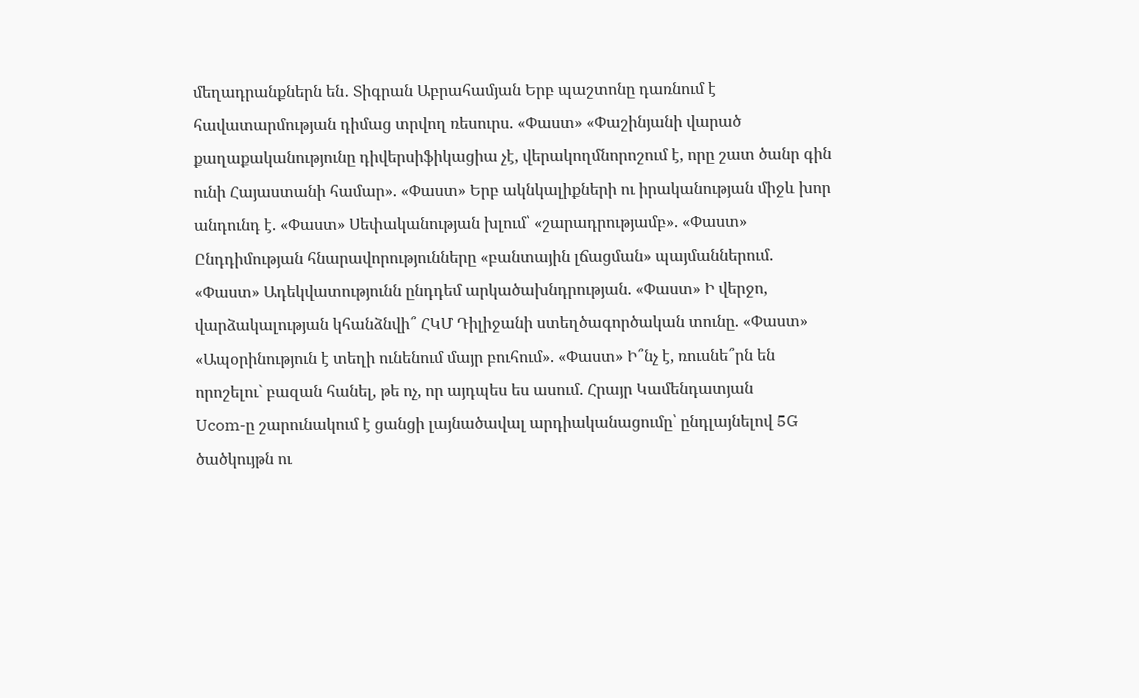մեղադրանքներն են․ Տիգրան Աբրահամյան Երբ պաշտոնը դառնում է հավատարմության դիմաց տրվող ռեսուրս. «Փաստ» «Փաշինյանի վարած քաղաքականությունը դիվերսիֆիկացիա չէ, վերակողմնորոշում է, որը շատ ծանր գին ունի Հայաստանի համար». «Փաստ» Երբ ակնկալիքների ու իրականության միջև խոր անդունդ է. «Փաստ» Սեփականության խլում՝ «շարադրությամբ». «Փաստ» Ընդդիմության հնարավորությունները «բանտային լճացման» պայմաններում. «Փաստ» Ադեկվատությունն ընդդեմ արկածախնդրության. «Փաստ» Ի վերջո, վարձակալության կհանձնվի՞ ՀԿՄ Դիլիջանի ստեղծագործական տունը. «Փաստ» «Ապօրինություն է տեղի ունենում մայր բուհում». «Փաստ» Ի՞նչ է, ռուսնե՞րն են որոշելու` բազան հանել, թե ոչ, որ այդպես ես ասում. Հրայր Կամենդատյան
Ucom-ը շարունակում է ցանցի լայնածավալ արդիականացումը՝ ընդլայնելով 5G ծածկույթն ու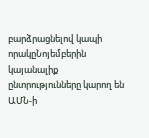բարձրացնելով կապի որակըՆոյեմբերին կայանալիք ընտրությունները կարող են ԱՄՆ-ի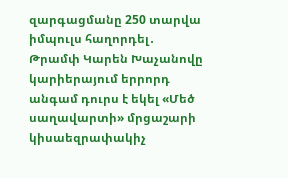զարգացմանը 250 տարվա իմպուլս հաղորդել․ Թրամփ Կարեն Խաչանովը կարիերայում երրորդ անգամ դուրս է եկել «Մեծ սաղավարտի» մրցաշարի կիսաեզրափակիչ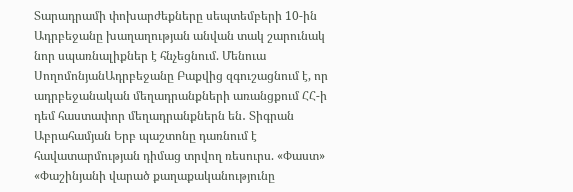Տարադրամի փոխարժեքները սեպտեմբերի 10-ին Ադրբեջանը խաղաղության անվան տակ շարունակ նոր սպառնալիքներ է հնչեցնում. Մենուա ՍողոմոնյանԱդրբեջանը Բաքվից զգուշացնում է, որ ադրբեջանական մեղադրանքների առանցքում ՀՀ-ի դեմ հաստափոր մեղադրանքներն են․ Տիգրան Աբրահամյան Երբ պաշտոնը դառնում է հավատարմության դիմաց տրվող ռեսուրս. «Փաստ» «Փաշինյանի վարած քաղաքականությունը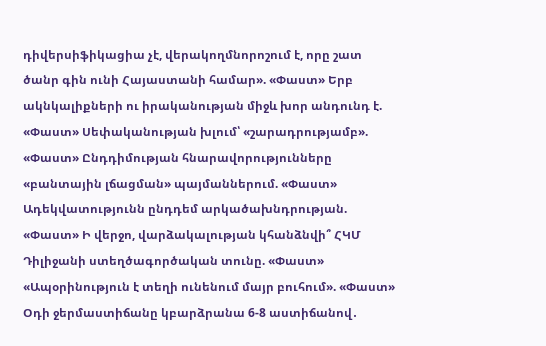դիվերսիֆիկացիա չէ, վերակողմնորոշում է, որը շատ ծանր գին ունի Հայաստանի համար». «Փաստ» Երբ ակնկալիքների ու իրականության միջև խոր անդունդ է. «Փաստ» Սեփականության խլում՝ «շարադրությամբ». «Փաստ» Ընդդիմության հնարավորությունները «բանտային լճացման» պայմաններում. «Փաստ» Ադեկվատությունն ընդդեմ արկածախնդրության. «Փաստ» Ի վերջո, վարձակալության կհանձնվի՞ ՀԿՄ Դիլիջանի ստեղծագործական տունը. «Փաստ» «Ապօրինություն է տեղի ունենում մայր բուհում». «Փաստ» Օդի ջերմաստիճանը կբարձրանա 6-8 աստիճանով․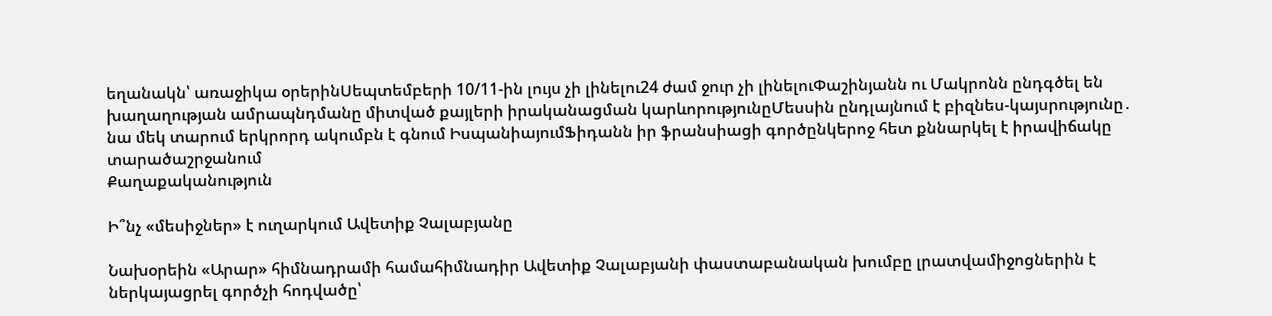եղանակն՝ առաջիկա օրերինՍեպտեմբերի 10/11-ին լույս չի լինելու24 ժամ ջուր չի լինելուՓաշինյանն ու Մակրոնն ընդգծել են խաղաղության ամրապնդմանը միտված քայլերի իրականացման կարևորությունըՄեսսին ընդլայնում է բիզնես-կայսրությունը․ նա մեկ տարում երկրորդ ակումբն է գնում ԻսպանիայումՖիդանն իր ֆրանսիացի գործընկերոջ հետ քննարկել է իրավիճակը տարածաշրջանում
Քաղաքականություն

Ի՞նչ «մեսիջներ» է ուղարկում Ավետիք Չալաբյանը

Նախօրեին «Արար» հիմնադրամի համահիմնադիր Ավետիք Չալաբյանի փաստաբանական խումբը լրատվամիջոցներին է ներկայացրել գործչի հոդվածը՝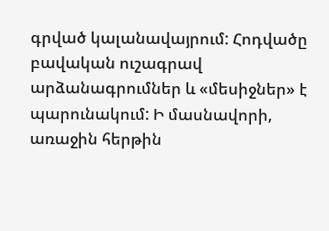գրված կալանավայրում: Հոդվածը բավական ուշագրավ արձանագրումներ և «մեսիջներ» է պարունակում: Ի մասնավորի, առաջին հերթին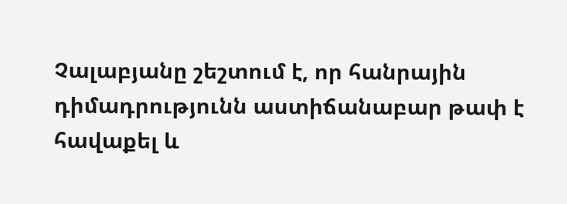Չալաբյանը շեշտում է, որ հանրային դիմադրությունն աստիճանաբար թափ է հավաքել և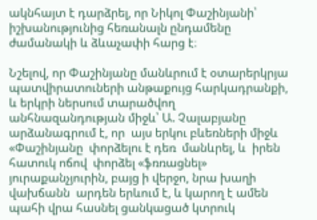ակնհայտ է դարձրել, որ Նիկոլ Փաշինյանի՝ իշխանությունից հեռանալն ընդամենը ժամանակի և ձևաչափի հարց է։

Նշելով, որ Փաշինյանը մանևրում է օտարերկրյա պատվիրատուների անթաքույց հարկադրանքի, և երկրի ներսում տարածվող անհնազանդության միջև՝ Ա. Չալաբյանը արձանագրում է, որ  այս երկու բևեռների միջև «Փաշինյանը  փորձելու է դեռ  մանևրել, և  իրեն հատուկ ոճով  փորձել «ֆռռացնել» յուրաքանչյուրին, բայց ի վերջո, նրա խաղի վախճանն  արդեն երևում է, և կարող է ամեն պահի վրա հասնել ցանկացած կտրուկ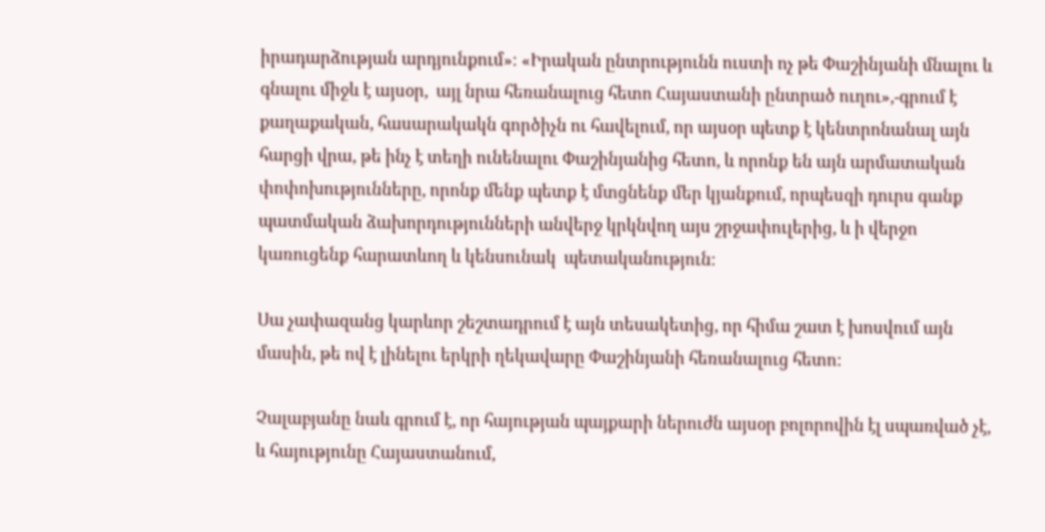իրադարձության արդյունքում»։ «Իրական ընտրությունն ուստի ոչ թե Փաշինյանի մնալու և գնալու միջև է այսօր,  այլ նրա հեռանալուց հետո Հայաստանի ընտրած ուղու»,-գրում է քաղաքական, հասարակակն գործիչն ու հավելում, որ այսօր պետք է կենտրոնանալ այն հարցի վրա, թե ինչ է տեղի ունենալու Փաշինյանից հետո, և որոնք են այն արմատական փոփոխությունները, որոնք մենք պետք է մտցնենք մեր կյանքում, որպեսզի դուրս գանք պատմական ձախորդությունների անվերջ կրկնվող այս շրջափուլերից, և ի վերջո կառուցենք հարատևող և կենսունակ  պետականություն։

Սա չափազանց կարևոր շեշտադրում է այն տեսակետից, որ հիմա շատ է խոսվում այն մասին, թե ով է լինելու երկրի ղեկավարը Փաշինյանի հեռանալուց հետո:

Չալաբյանը նաև գրում է, որ հայության պայքարի ներուժն այսօր բոլորովին էլ սպառված չէ, և հայությունը Հայաստանում,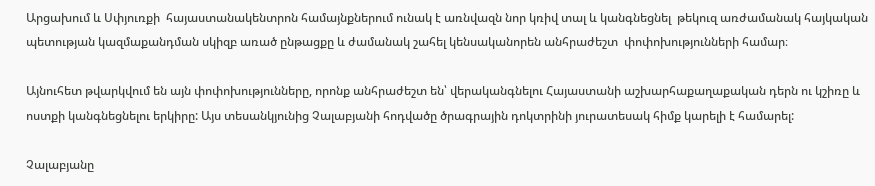Արցախում և Սփյուռքի  հայաստանակենտրոն համայնքներում ունակ է առնվազն նոր կռիվ տալ և կանգնեցնել  թեկուզ առժամանակ հայկական պետության կազմաքանդման սկիզբ առած ընթացքը և ժամանակ շահել կենսականորեն անհրաժեշտ  փոփոխությունների համար։

Այնուհետ թվարկվում են այն փոփոխությունները, որոնք անհրաժեշտ են՝ վերականգնելու Հայաստանի աշխարհաքաղաքական դերն ու կշիռը և ոստքի կանգնեցնելու երկիրը: Այս տեսանկյունից Չալաբյանի հոդվածը ծրագրային դոկտրինի յուրատեսակ հիմք կարելի է համարել:

Չալաբյանը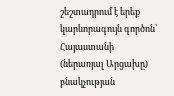շեշտադրում է երեք կարևորագույն գործոն՝ Հայաստանի (ներառյալ Արցախը) բնակչության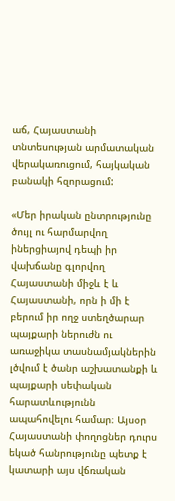աճ, Հայաստանի տնտեսության արմատական վերակառուցում, հայկական բանակի հզորացում:

«Մեր իրական ընտրությունը ծույլ ու հարմարվող իներցիայով դեպի իր վախճանը գլորվող Հայաստանի միջև է և Հայաստանի, որն ի մի է բերում իր ողջ ստեղծարար պայքարի ներուժն ու առաջիկա տասնամյակներին լծվում է ծանր աշխատանքի և պայքարի սեփական հարատևությունն ապահովելու համար։ Այսօր Հայաստանի փողոցներ դուրս եկած հանրությունը պետք է կատարի այս վճռական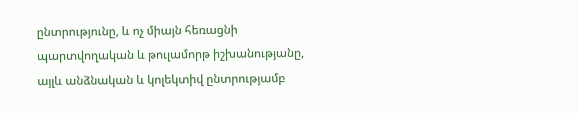ընտրությունը, և ոչ միայն հեռացնի պարտվողական և թուլամորթ իշխանությանը, այլև անձնական և կոլեկտիվ ընտրությամբ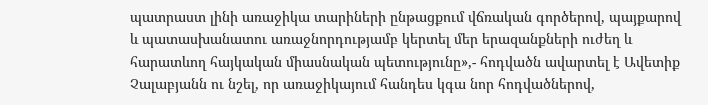պատրաստ լինի առաջիկա տարիների ընթացքում վճռական գործերով, պայքարով և պատասխանատու առաջնորդությամբ կերտել մեր երազանքների ուժեղ և հարատևող հայկական միասնական պետությունը»,- հոդվածն ավարտել է Ավետիք Չալաբյանն ու նշել, որ առաջիկայում հանդես կգա նոր հոդվածներով,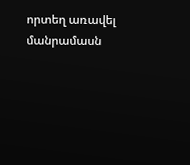որտեղ առավել մանրամասն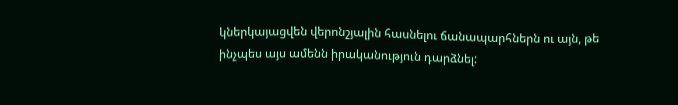կներկայացվեն վերոնշյալին հասնելու ճանապարհներն ու այն, թե ինչպես այս ամենն իրականություն դարձնել: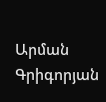Արման Գրիգորյան